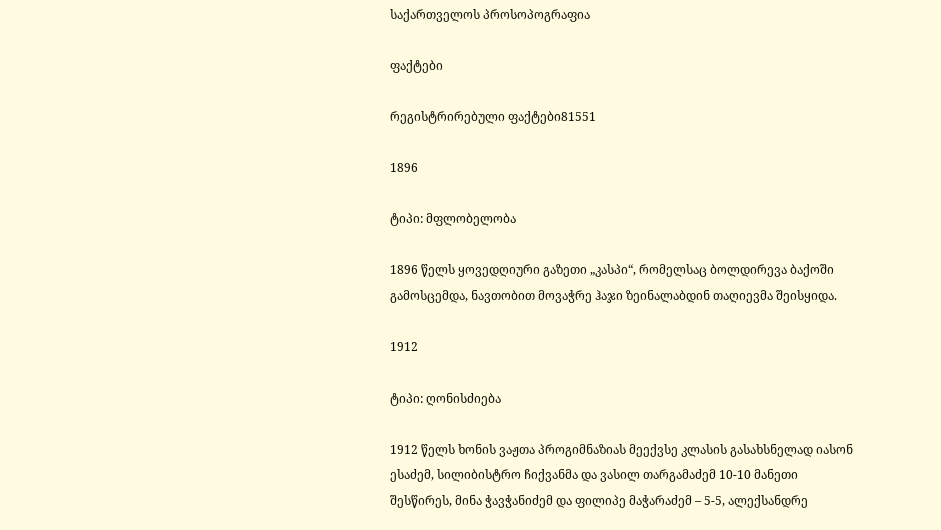საქართველოს პროსოპოგრაფია

ფაქტები

რეგისტრირებული ფაქტები81551

1896

ტიპი: მფლობელობა

1896 წელს ყოვედღიური გაზეთი „კასპი“, რომელსაც ბოლდირევა ბაქოში გამოსცემდა, ნავთობით მოვაჭრე ჰაჯი ზეინალაბდინ თაღიევმა შეისყიდა.

1912

ტიპი: ღონისძიება

1912 წელს ხონის ვაჟთა პროგიმნაზიას მეექვსე კლასის გასახსნელად იასონ ესაძემ, სილიბისტრო ჩიქვანმა და ვასილ თარგამაძემ 10-10 მანეთი შესწირეს, მინა ჭავჭანიძემ და ფილიპე მაჭარაძემ – 5-5, ალექსანდრე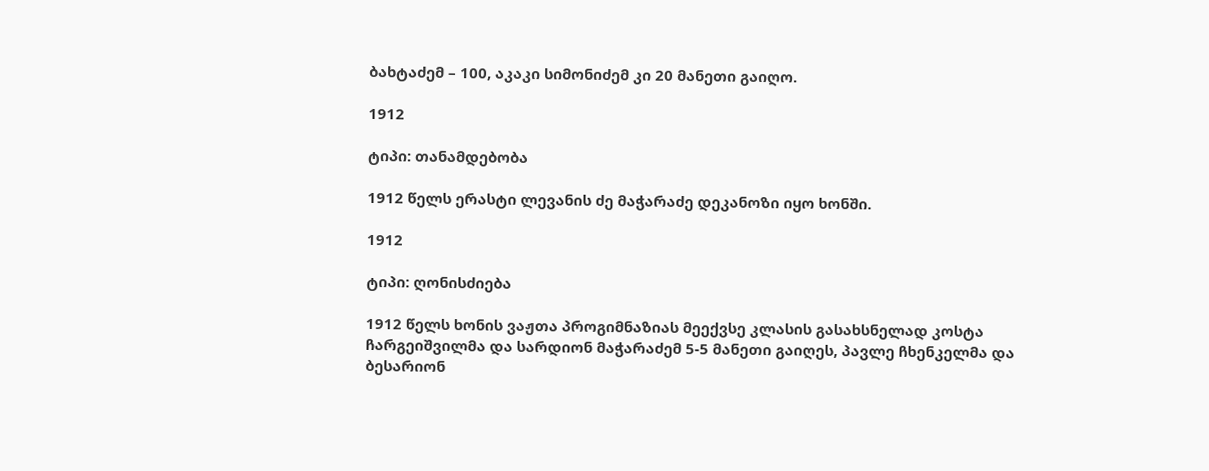ბახტაძემ – 100, აკაკი სიმონიძემ კი 20 მანეთი გაიღო.

1912

ტიპი: თანამდებობა

1912 წელს ერასტი ლევანის ძე მაჭარაძე დეკანოზი იყო ხონში.

1912

ტიპი: ღონისძიება

1912 წელს ხონის ვაჟთა პროგიმნაზიას მეექვსე კლასის გასახსნელად კოსტა ჩარგეიშვილმა და სარდიონ მაჭარაძემ 5-5 მანეთი გაიღეს, პავლე ჩხენკელმა და ბესარიონ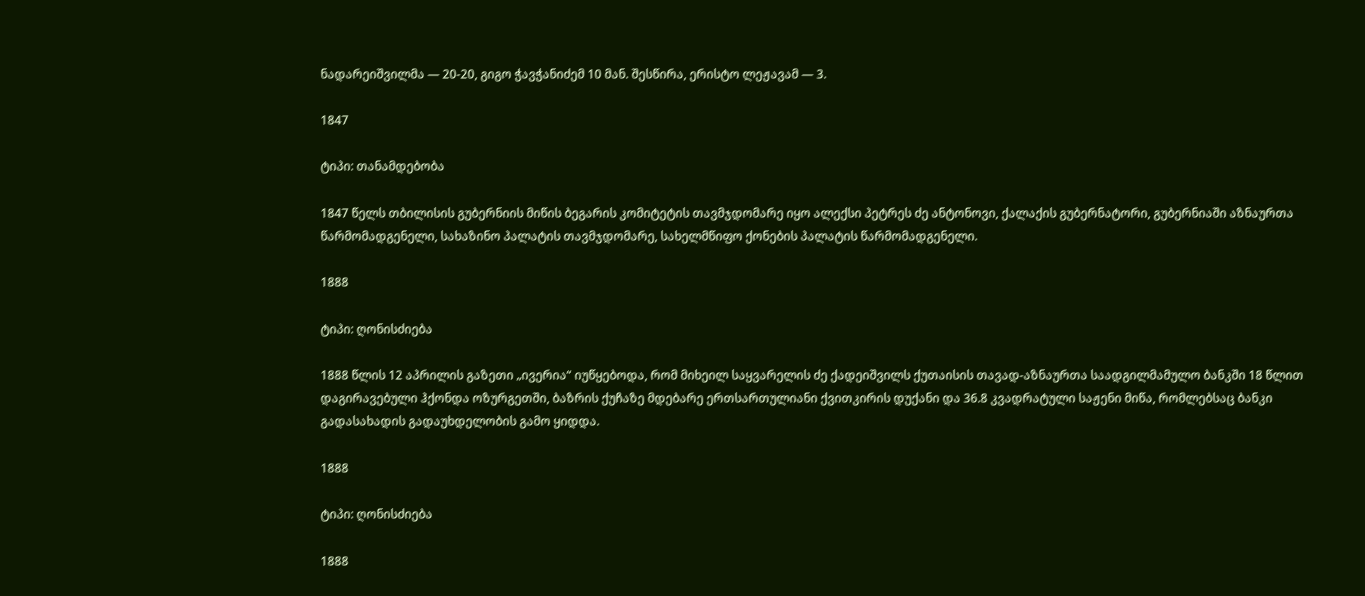ნადარეიშვილმა — 20-20, გიგო ჭავჭანიძემ 10 მან. შესწირა, ერისტო ლეჟავამ — 3.

1847

ტიპი: თანამდებობა

1847 წელს თბილისის გუბერნიის მიწის ბეგარის კომიტეტის თავმჯდომარე იყო ალექსი პეტრეს ძე ანტონოვი, ქალაქის გუბერნატორი, გუბერნიაში აზნაურთა წარმომადგენელი, სახაზინო პალატის თავმჯდომარე, სახელმწიფო ქონების პალატის წარმომადგენელი.

1888

ტიპი: ღონისძიება

1888 წლის 12 აპრილის გაზეთი „ივერია“ იუწყებოდა, რომ მიხეილ საყვარელის ძე ქადეიშვილს ქუთაისის თავად-აზნაურთა საადგილმამულო ბანკში 18 წლით დაგირავებული ჰქონდა ოზურგეთში, ბაზრის ქუჩაზე მდებარე ერთსართულიანი ქვითკირის დუქანი და 36.8 კვადრატული საჟენი მიწა, რომლებსაც ბანკი გადასახადის გადაუხდელობის გამო ყიდდა.

1888

ტიპი: ღონისძიება

1888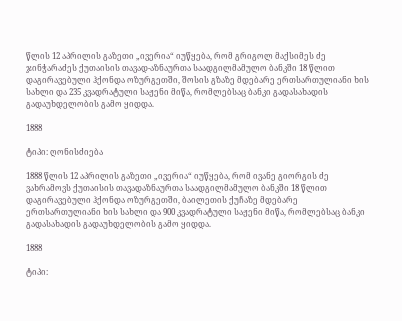წლის 12 აპრილის გაზეთი „ივერია“ იუწყება, რომ გრიგოლ მაქსიმეს ძე ჯინჭარაძეს ქუთაისის თავად-აზნაურთა საადგილმამულო ბანკში 18 წლით დაგირავებული ჰქონდა ოზურგეთში, შოსის გზაზე მდებარე ერთსართულიანი ხის სახლი და 235 კვადრატული საჟენი მიწა, რომლებსაც ბანკი გადასახადის გადაუხდელობის გამო ყიდდა.

1888

ტიპი: ღონისძიება

1888 წლის 12 აპრილის გაზეთი „ივერია“ იუწყება, რომ ივანე გიორგის ძე ვახრამოვს ქუთაისის თავადაზნაურთა საადგილმამულო ბანკში 18 წლით დაგირავებული ჰქონდა ოზურგეთში, ბაილეთის ქუჩაზე მდებარე ერთსართულიანი ხის სახლი და 900 კვადრატული საჟენი მიწა, რომლებსაც ბანკი გადასახადის გადაუხდელობის გამო ყიდდა.

1888

ტიპი: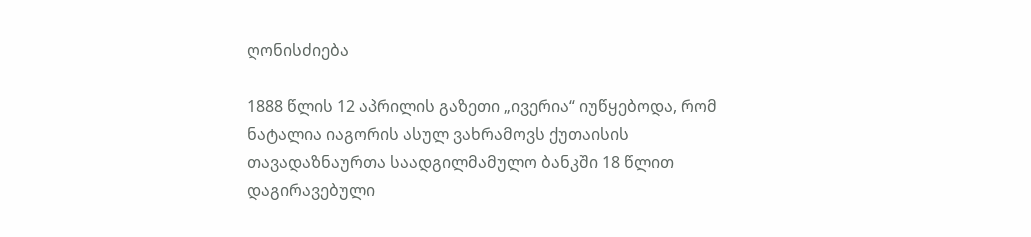ღონისძიება

1888 წლის 12 აპრილის გაზეთი „ივერია“ იუწყებოდა, რომ ნატალია იაგორის ასულ ვახრამოვს ქუთაისის თავადაზნაურთა საადგილმამულო ბანკში 18 წლით დაგირავებული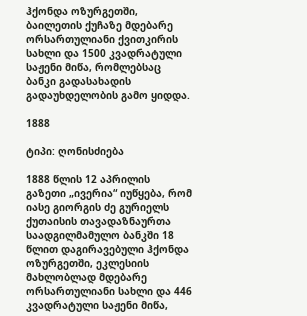ჰქონდა ოზურგეთში, ბაილეთის ქუჩაზე მდებარე ორსართულიანი ქვითკირის სახლი და 1500 კვადრატული საჟენი მიწა, რომლებსაც ბანკი გადასახადის გადაუხდელობის გამო ყიდდა.

1888

ტიპი: ღონისძიება

1888 წლის 12 აპრილის გაზეთი „ივერია“ იუწყება, რომ იასე გიორგის ძე გურიელს ქუთაისის თავადაზნაურთა საადგილმამულო ბანკში 18 წლით დაგირავებული ჰქონდა ოზურგეთში, ეკლესიის მახლობლად მდებარე ორსართულიანი სახლი და 446 კვადრატული საჟენი მიწა,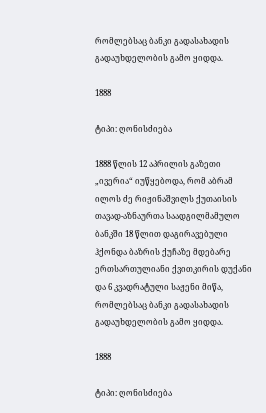რომლებსაც ბანკი გადასახადის გადაუხდელობის გამო ყიდდა.

1888

ტიპი: ღონისძიება

1888 წლის 12 აპრილის გაზეთი „ივერია“ იუწყებოდა, რომ აბრამ ილოს ძე რიჟინაშვილს ქუთაისის თავად-აზნაურთა საადგილმამულო ბანკში 18 წლით დაგირავებული ჰქონდა ბაზრის ქუჩაზე მდებარე ერთსართულიანი ქვითკირის დუქანი და 6 კვადრატული საჟენი მიწა, რომლებსაც ბანკი გადასახადის გადაუხდელობის გამო ყიდდა.

1888

ტიპი: ღონისძიება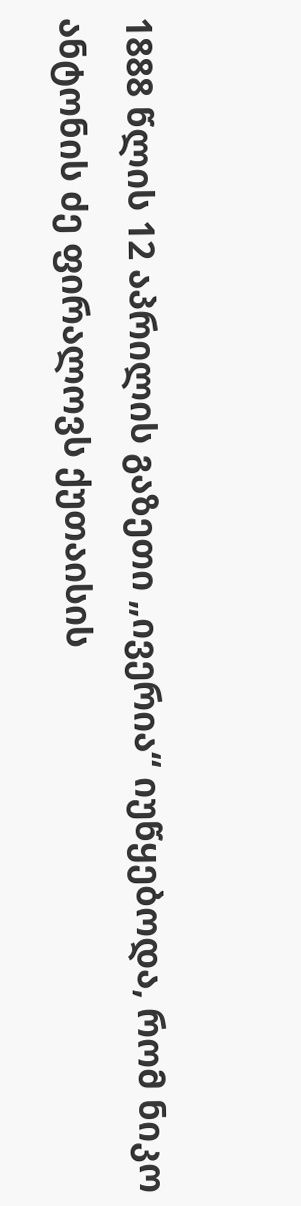1888 წლის 12 აპრილის გაზეთი „ივერია“ იუწყებოდა, რომ ნიკო ანტონის ძე ფირალოვს ქუთაისის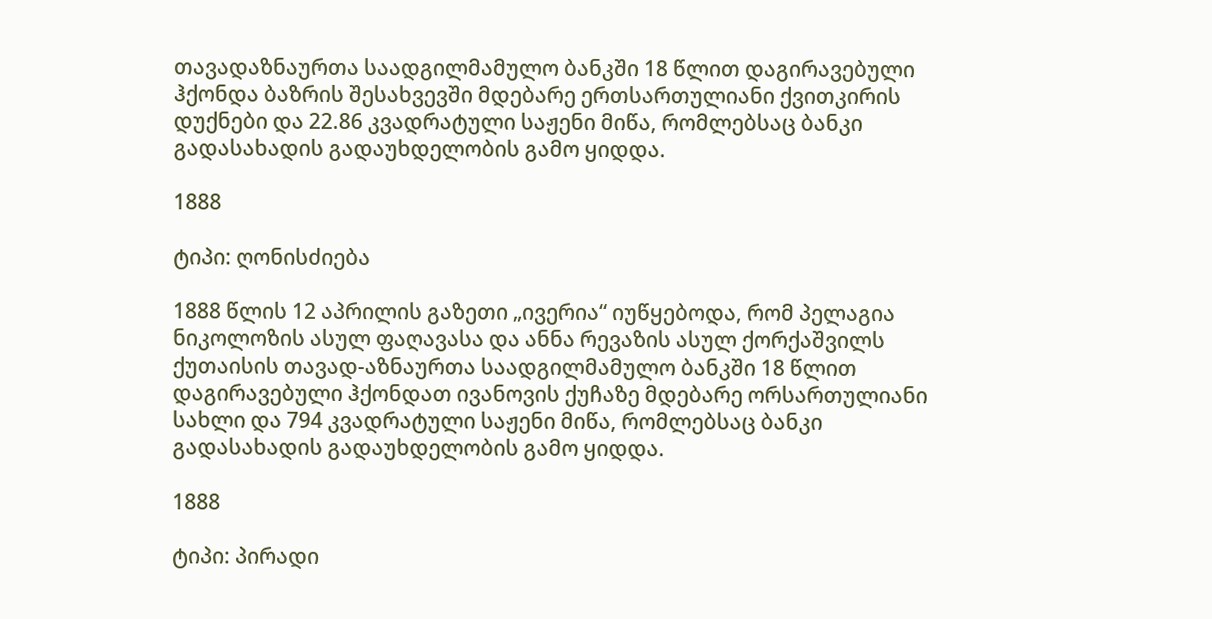თავადაზნაურთა საადგილმამულო ბანკში 18 წლით დაგირავებული ჰქონდა ბაზრის შესახვევში მდებარე ერთსართულიანი ქვითკირის დუქნები და 22.86 კვადრატული საჟენი მიწა, რომლებსაც ბანკი გადასახადის გადაუხდელობის გამო ყიდდა.

1888

ტიპი: ღონისძიება

1888 წლის 12 აპრილის გაზეთი „ივერია“ იუწყებოდა, რომ პელაგია ნიკოლოზის ასულ ფაღავასა და ანნა რევაზის ასულ ქორქაშვილს ქუთაისის თავად-აზნაურთა საადგილმამულო ბანკში 18 წლით დაგირავებული ჰქონდათ ივანოვის ქუჩაზე მდებარე ორსართულიანი სახლი და 794 კვადრატული საჟენი მიწა, რომლებსაც ბანკი გადასახადის გადაუხდელობის გამო ყიდდა.

1888

ტიპი: პირადი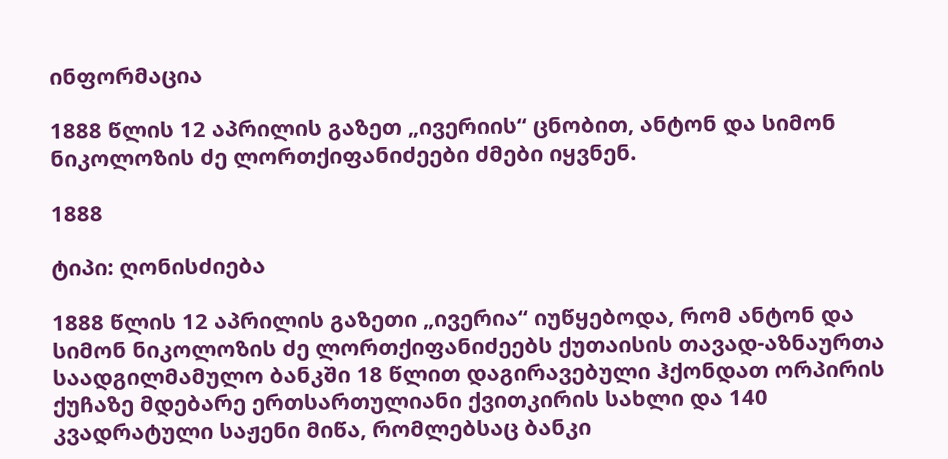ინფორმაცია

1888 წლის 12 აპრილის გაზეთ „ივერიის“ ცნობით, ანტონ და სიმონ ნიკოლოზის ძე ლორთქიფანიძეები ძმები იყვნენ.

1888

ტიპი: ღონისძიება

1888 წლის 12 აპრილის გაზეთი „ივერია“ იუწყებოდა, რომ ანტონ და სიმონ ნიკოლოზის ძე ლორთქიფანიძეებს ქუთაისის თავად-აზნაურთა საადგილმამულო ბანკში 18 წლით დაგირავებული ჰქონდათ ორპირის ქუჩაზე მდებარე ერთსართულიანი ქვითკირის სახლი და 140 კვადრატული საჟენი მიწა, რომლებსაც ბანკი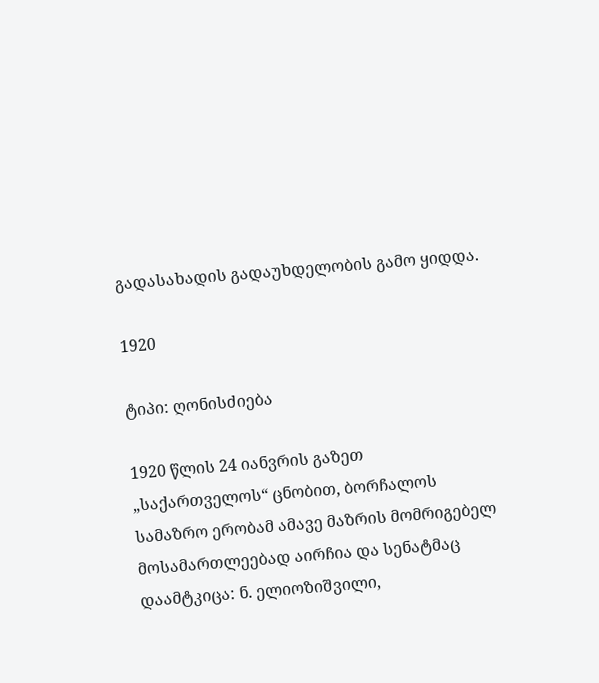გადასახადის გადაუხდელობის გამო ყიდდა.

1920

ტიპი: ღონისძიება

1920 წლის 24 იანვრის გაზეთ „საქართველოს“ ცნობით, ბორჩალოს სამაზრო ერობამ ამავე მაზრის მომრიგებელ მოსამართლეებად აირჩია და სენატმაც დაამტკიცა: ნ. ელიოზიშვილი,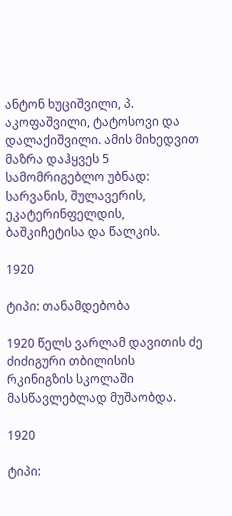ანტონ ხუციშვილი, პ. აკოფაშვილი, ტატოსოვი და დალაქიშვილი. ამის მიხედვით მაზრა დაჰყვეს 5 სამომრიგებლო უბნად: სარვანის, შულავერის, ეკატერინფელდის, ბაშკიჩეტისა და წალკის.

1920

ტიპი: თანამდებობა

1920 წელს ვარლამ დავითის ძე ძიძიგური თბილისის რკინიგზის სკოლაში მასწავლებლად მუშაობდა.

1920

ტიპი: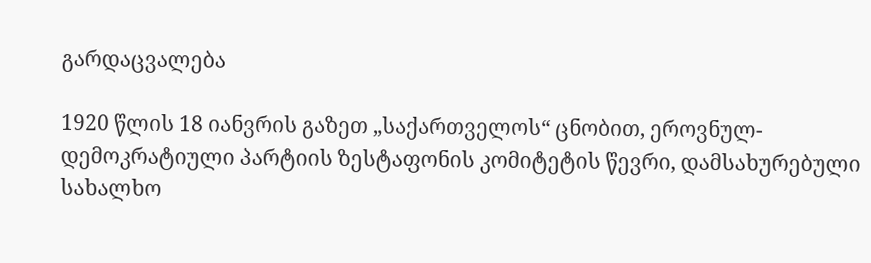გარდაცვალება

1920 წლის 18 იანვრის გაზეთ „საქართველოს“ ცნობით, ეროვნულ-დემოკრატიული პარტიის ზესტაფონის კომიტეტის წევრი, დამსახურებული სახალხო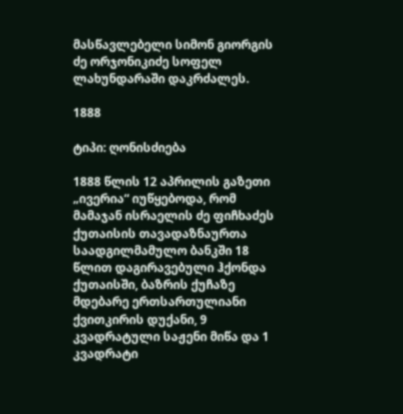მასწავლებელი სიმონ გიორგის ძე ორჯონიკიძე სოფელ ლახუნდარაში დაკრძალეს.

1888

ტიპი: ღონისძიება

1888 წლის 12 აპრილის გაზეთი „ივერია“ იუწყებოდა, რომ მამაჯან ისრაელის ძე ფიჩხაძეს ქუთაისის თავადაზნაურთა საადგილმამულო ბანკში 18 წლით დაგირავებული ჰქონდა ქუთაისში, ბაზრის ქუჩაზე მდებარე ერთსართულიანი ქვითკირის დუქანი, 9 კვადრატული საჟენი მიწა და 1 კვადრატი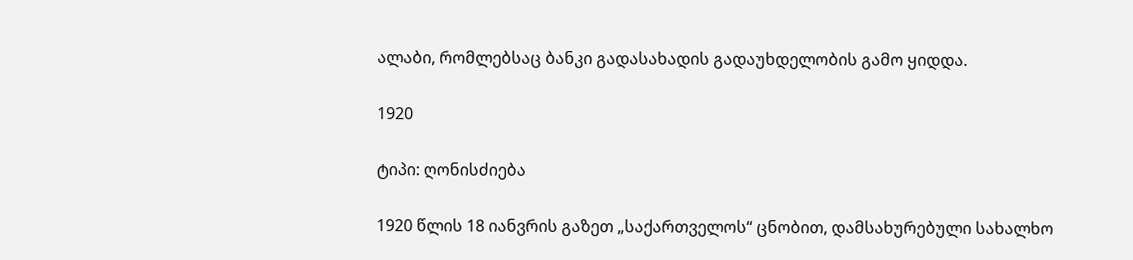ალაბი, რომლებსაც ბანკი გადასახადის გადაუხდელობის გამო ყიდდა.

1920

ტიპი: ღონისძიება

1920 წლის 18 იანვრის გაზეთ „საქართველოს“ ცნობით, დამსახურებული სახალხო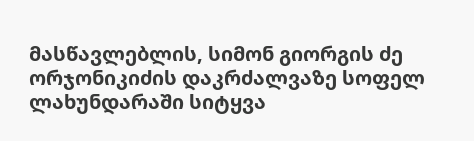მასწავლებლის, სიმონ გიორგის ძე ორჯონიკიძის დაკრძალვაზე სოფელ ლახუნდარაში სიტყვა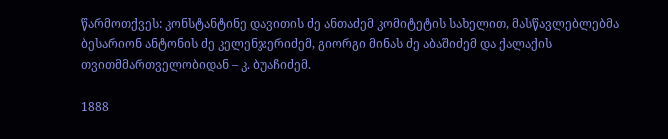წარმოთქვეს: კონსტანტინე დავითის ძე ანთაძემ კომიტეტის სახელით, მასწავლებლებმა ბესარიონ ანტონის ძე კელენჯერიძემ, გიორგი მინას ძე აბაშიძემ და ქალაქის თვითმმართველობიდან – კ. ბუაჩიძემ.

1888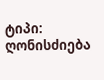ტიპი: ღონისძიება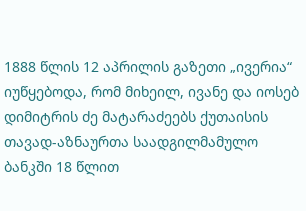1888 წლის 12 აპრილის გაზეთი „ივერია“ იუწყებოდა, რომ მიხეილ, ივანე და იოსებ დიმიტრის ძე მატარაძეებს ქუთაისის თავად-აზნაურთა საადგილმამულო ბანკში 18 წლით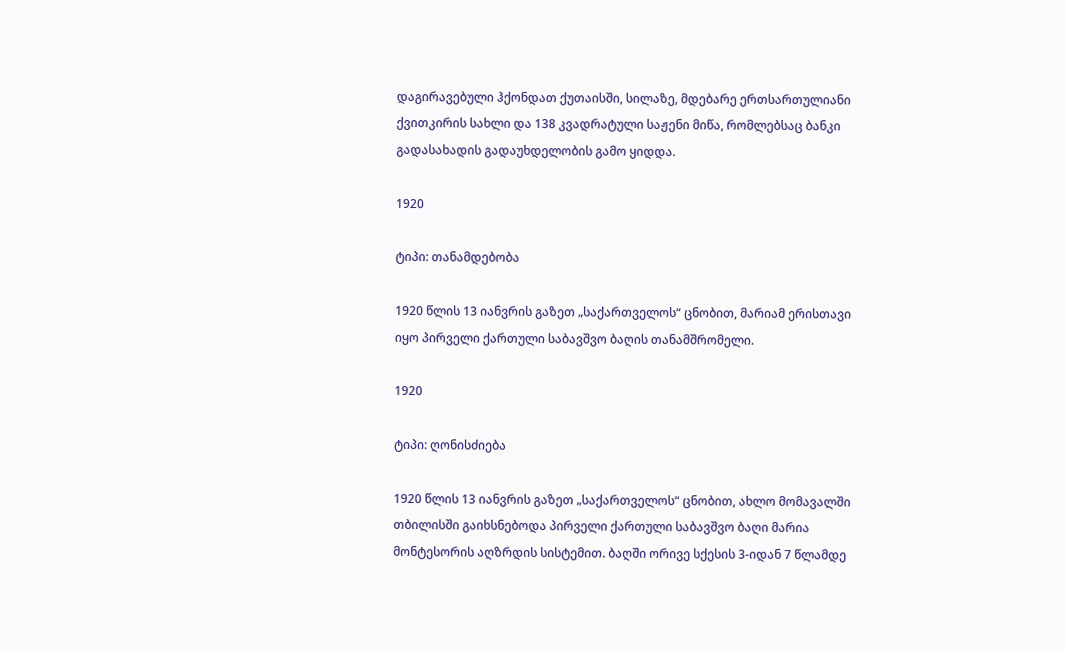დაგირავებული ჰქონდათ ქუთაისში, სილაზე, მდებარე ერთსართულიანი ქვითკირის სახლი და 138 კვადრატული საჟენი მიწა, რომლებსაც ბანკი გადასახადის გადაუხდელობის გამო ყიდდა.

1920

ტიპი: თანამდებობა

1920 წლის 13 იანვრის გაზეთ „საქართველოს“ ცნობით, მარიამ ერისთავი იყო პირველი ქართული საბავშვო ბაღის თანამშრომელი.

1920

ტიპი: ღონისძიება

1920 წლის 13 იანვრის გაზეთ „საქართველოს“ ცნობით, ახლო მომავალში თბილისში გაიხსნებოდა პირველი ქართული საბავშვო ბაღი მარია მონტესორის აღზრდის სისტემით. ბაღში ორივე სქესის 3-იდან 7 წლამდე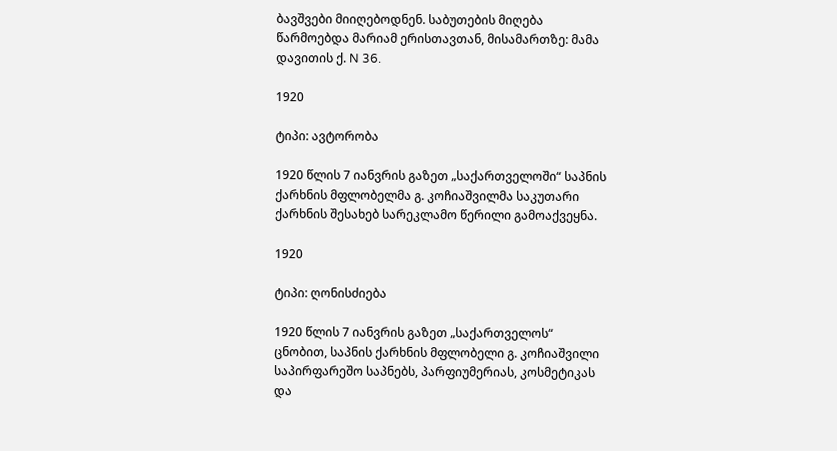ბავშვები მიიღებოდნენ. საბუთების მიღება წარმოებდა მარიამ ერისთავთან, მისამართზე: მამა დავითის ქ. N 36.

1920

ტიპი: ავტორობა

1920 წლის 7 იანვრის გაზეთ „საქართველოში“ საპნის ქარხნის მფლობელმა გ. კოჩიაშვილმა საკუთარი ქარხნის შესახებ სარეკლამო წერილი გამოაქვეყნა.

1920

ტიპი: ღონისძიება

1920 წლის 7 იანვრის გაზეთ „საქართველოს“ ცნობით, საპნის ქარხნის მფლობელი გ. კოჩიაშვილი საპირფარეშო საპნებს, პარფიუმერიას, კოსმეტიკას და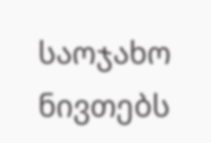საოჯახო ნივთებს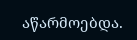აწარმოებდა.